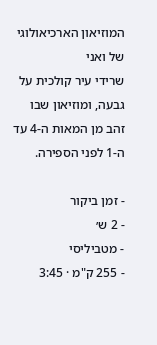המוזיאון הארכיאולוגי של ואני
שרידי עיר קולכית על גבעה, ומוזיאון שבו זהב מן המאות ה-4 עד ה-1 לפני הספירה.

- זמן ביקור
- 2 ש׳
- מטביליסי
- 255 ק"מ · 3:45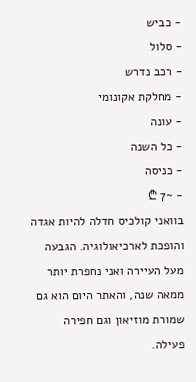- כביש
- סלול
- רכב נדרש
- מחלקת אקונומי
- עונה
- כל השנה
- כניסה
- ~7 ₾
בוואני קולכיס חדלה להיות אגדה והופכת לארכיאולוגיה. הגבעה מעל העיירה ואני נחפרת יותר ממאה שנה, והאתר היום הוא גם שמורת מוזיאון וגם חפירה פעילה.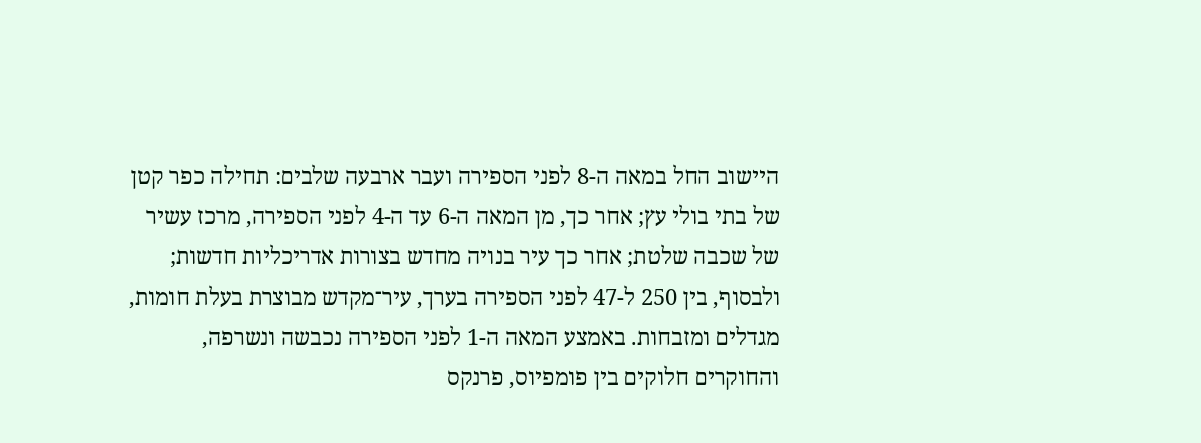היישוב החל במאה ה-8 לפני הספירה ועבר ארבעה שלבים: תחילה כפר קטן של בתי בולי עץ; אחר כך, מן המאה ה-6 עד ה-4 לפני הספירה, מרכז עשיר של שכבה שלטת; אחר כך עיר בנויה מחדש בצורות אדריכליות חדשות; ולבסוף, בין 250 ל-47 לפני הספירה בערך, עיר־מקדש מבוצרת בעלת חומות, מגדלים ומזבחות. באמצע המאה ה-1 לפני הספירה נכבשה ונשרפה, והחוקרים חלוקים בין פומפיוס, פרנקס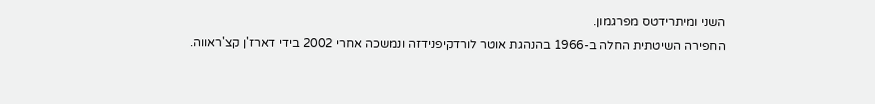השני ומיתרידטס מפרגמון.
החפירה השיטתית החלה ב-1966 בהנהגת אוטר לורדקיפנידזה ונמשכה אחרי 2002 בידי דארז'ן קצ'ראווה.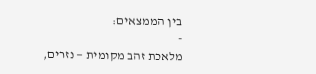בין הממצאים:
-
מלאכת זהב מקומית — נזרים,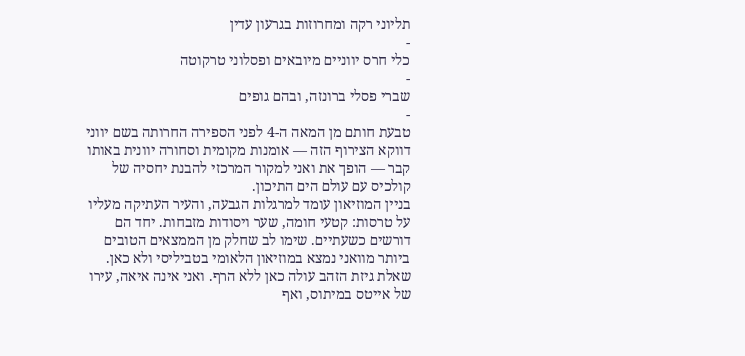תליוני רקה ומחרוזות בגרעון עדין
-
כלי חרס יווניים מיובאים ופסלוני טרקוטה
-
שברי פסלי ברונזה, ובהם גופים
-
טבעת חותם מן המאה ה-4 לפני הספירה החרותה בשם יווני
דווקא הצירוף הזה — אומנות מקומית וסחורה יוונית באותו קבר — הופך את ואני למקור המרכזי להבנת יחסיה של קולכיס עם עולם הים התיכון.
בניין המוזיאון עומד למרגלות הגבעה, והעיר העתיקה מעליו על טרסות: קטעי חומה, שער ויסודות מזבחות. יחד הם דורשים כשעתיים. שימו לב שחלק מן הממצאים הטובים ביותר מוואני נמצא במוזיאון הלאומי בטביליסי ולא כאן.
שאלת גיזת הזהב עולה כאן ללא הרף. ואני אינה איאה, עירו של אייטס במיתוס, ואף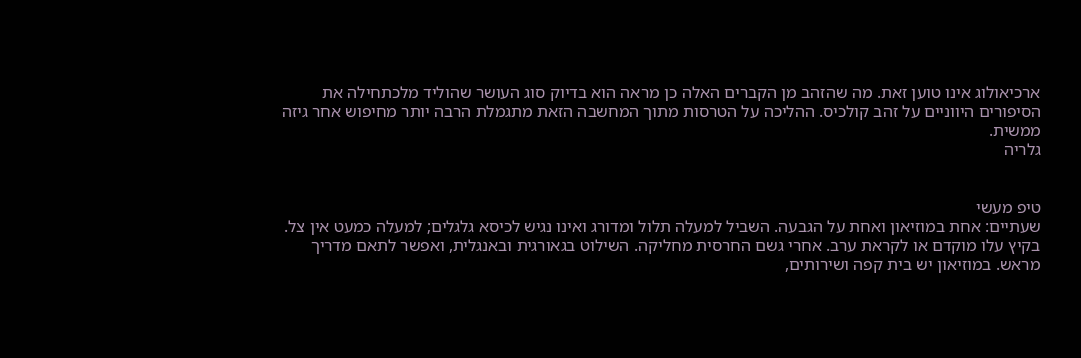ארכיאולוג אינו טוען זאת. מה שהזהב מן הקברים האלה כן מראה הוא בדיוק סוג העושר שהוליד מלכתחילה את הסיפורים היווניים על זהב קולכיס. ההליכה על הטרסות מתוך המחשבה הזאת מתגמלת הרבה יותר מחיפוש אחר גיזה ממשית.
גלריה


טיפ מעשי
שעתיים: אחת במוזיאון ואחת על הגבעה. השביל למעלה תלול ומדורג ואינו נגיש לכיסא גלגלים; למעלה כמעט אין צל. בקיץ עלו מוקדם או לקראת ערב. אחרי גשם החרסית מחליקה. השילוט בגאורגית ובאנגלית, ואפשר לתאם מדריך מראש. במוזיאון יש בית קפה ושירותים,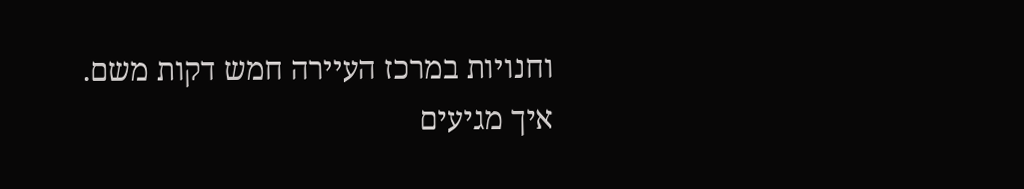וחנויות במרכז העיירה חמש דקות משם.
איך מגיעים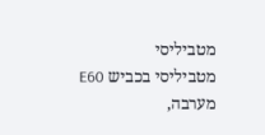מטביליסי
מטביליסי בכביש E60 מערבה,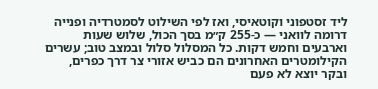ליד זסטפוני וקוטאיסי, ואז לפי השילוט לסמטרדיה ופנייה דרומה לוואני — כ-255 ק״מ בסך הכול, שלוש שעות וארבעים וחמש דקות. כל המסלול סלול ובמצב טוב; עשרים הקילומטרים האחרונים הם כביש אזורי צר דרך כפרים, ובקר יוצא לא פעם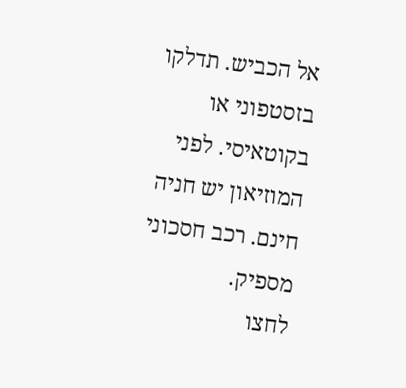אל הכביש. תדלקו בזסטפוני או בקוטאיסי. לפני המוזיאון יש חניה חינם. רכב חסכוני מספיק.
לחצו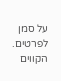על סמן לפרטים. הקווים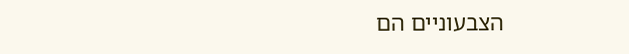הצבעוניים הם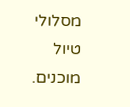מסלולי טיול מוכנים.